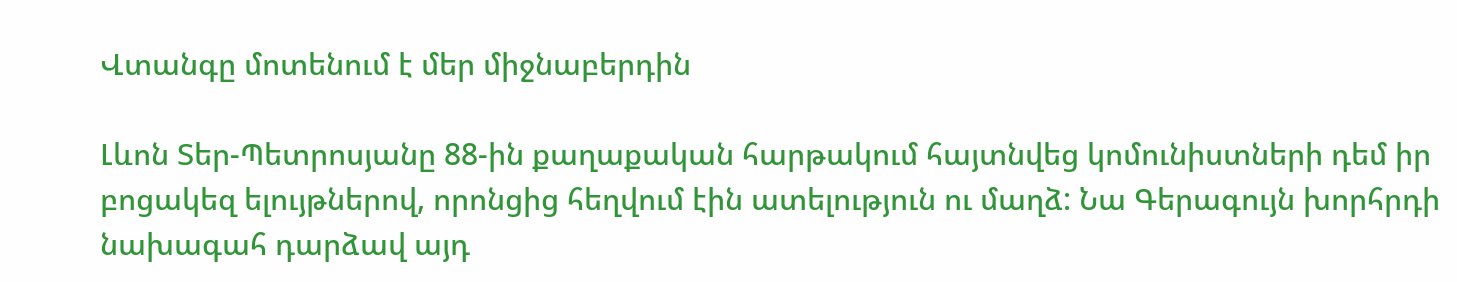Վտանգը մոտենում է մեր միջնաբերդին

Լևոն Տեր-Պետրոսյանը 88-ին քաղաքական հարթակում հայտնվեց կոմունիստների դեմ իր բոցակեզ ելույթներով, որոնցից հեղվում էին ատելություն ու մաղձ: Նա Գերագույն խորհրդի նախագահ դարձավ այդ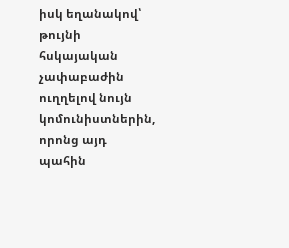իսկ եղանակով՝ թույնի հսկայական չափաբաժին ուղղելով նույն կոմունիստներին, որոնց այդ պահին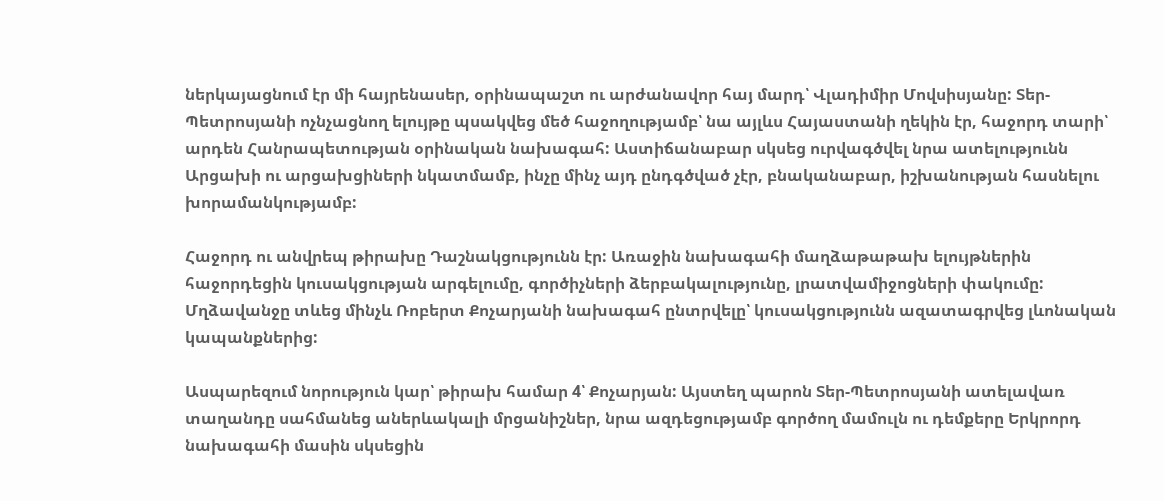ներկայացնում էր մի հայրենասեր, օրինապաշտ ու արժանավոր հայ մարդ՝ Վլադիմիր Մովսիսյանը: Տեր-Պետրոսյանի ոչնչացնող ելույթը պսակվեց մեծ հաջողությամբ՝ նա այլևս Հայաստանի ղեկին էր, հաջորդ տարի՝ արդեն Հանրապետության օրինական նախագահ: Աստիճանաբար սկսեց ուրվագծվել նրա ատելությունն Արցախի ու արցախցիների նկատմամբ, ինչը մինչ այդ ընդգծված չէր, բնականաբար, իշխանության հասնելու խորամանկությամբ:

Հաջորդ ու անվրեպ թիրախը Դաշնակցությունն էր: Առաջին նախագահի մաղձաթաթախ ելույթներին հաջորդեցին կուսակցության արգելումը, գործիչների ձերբակալությունը, լրատվամիջոցների փակումը: Մղձավանջը տևեց մինչև Ռոբերտ Քոչարյանի նախագահ ընտրվելը՝ կուսակցությունն ազատագրվեց լևոնական կապանքներից:

Ասպարեզում նորություն կար՝ թիրախ համար 4՝ Քոչարյան: Այստեղ պարոն Տեր-Պետրոսյանի ատելավառ տաղանդը սահմանեց աներևակալի մրցանիշներ, նրա ազդեցությամբ գործող մամուլն ու դեմքերը Երկրորդ նախագահի մասին սկսեցին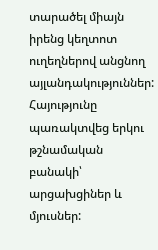տարածել միայն իրենց կեղտոտ ուղեղներով անցնող այլանդակություններ: Հայությունը պառակտվեց երկու թշնամական բանակի՝ արցախցիներ և մյուսներ: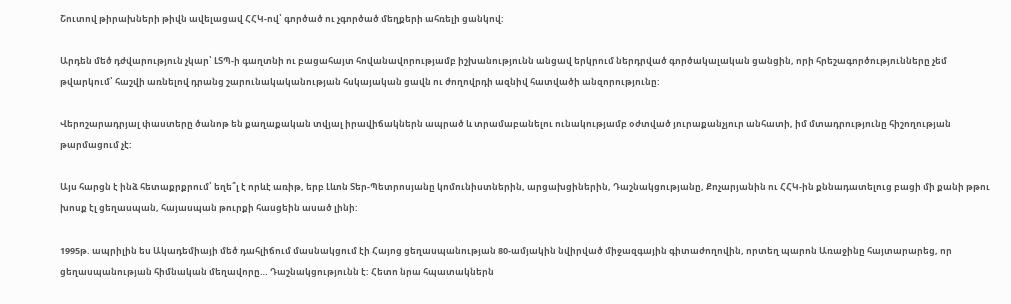Շուտով թիրախների թիվն ավելացավ ՀՀԿ-ով՝ գործած ու չգործած մեղքերի ահռելի ցանկով:

Արդեն մեծ դժվարություն չկար՝ ԼՏՊ-ի գաղտնի ու բացահայտ հովանավորությամբ իշխանությունն անցավ երկրում ներդրված գործակալական ցանցին, որի հրեշագործությունները չեմ թվարկում՝ հաշվի առնելով դրանց շարունակականության հսկայական ցավն ու ժողովրդի ազնիվ հատվածի անզորությունը:

Վերոշարադրյալ փաստերը ծանոթ են քաղաքական տվյալ իրավիճակներն ապրած և տրամաբանելու ունակությամբ օժտված յուրաքանչյուր անհատի, իմ մտադրությունը հիշողության թարմացում չէ:

Այս հարցն է ինձ հետաքրքրում՝ եղե՞լ է որևէ առիթ, երբ Լևոն Տեր-Պետրոսյանը կոմունիստներին, արցախցիներին, Դաշնակցությանը, Քոչարյանին ու ՀՀԿ-ին քննադատելուց բացի մի քանի թթու խոսք էլ ցեղասպան, հայասպան թուրքի հասցեին ասած լինի:

1995թ. ապրիլին ես Ակադեմիայի մեծ դահլիճում մասնակցում էի Հայոց ցեղասպանության 80-ամյակին նվիրված միջազգային գիտաժողովին, որտեղ պարոն Առաջինը հայտարարեց, որ ցեղասպանության հիմնական մեղավորը… Դաշնակցությունն է: Հետո նրա հպատակներն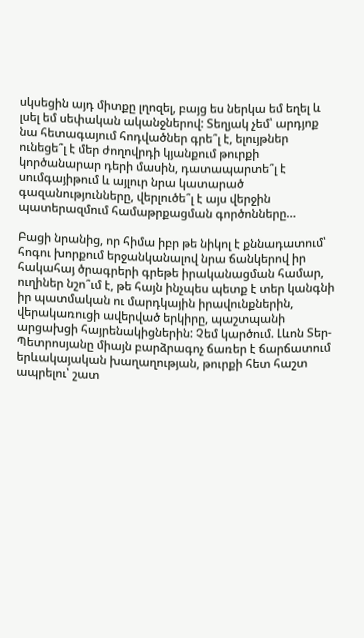սկսեցին այդ միտքը լղոզել, բայց ես ներկա եմ եղել և լսել եմ սեփական ականջներով: Տեղյակ չեմ՝ արդյոք նա հետագայում հոդվածներ գրե՞լ է, ելույթներ ունեցե՞լ է մեր ժողովրդի կյանքում թուրքի կործանարար դերի մասին, դատապարտե՞լ է սումգայիթում և այլուր նրա կատարած գազանությունները, վերլուծե՞լ է այս վերջին պատերազմում համաթրքացման գործոնները…

Բացի նրանից, որ հիմա իբր թե նիկոլ է քննադատում՝ հոգու խորքում երջանկանալով նրա ճանկերով իր հակահայ ծրագրերի գրեթե իրականացման համար, ուղիներ նշո՞ւմ է, թե հայն ինչպես պետք է տեր կանգնի իր պատմական ու մարդկային իրավունքներին, վերակառուցի ավերված երկիրը, պաշտպանի արցախցի հայրենակիցներին: Չեմ կարծում. Լևոն Տեր-Պետրոսյանը միայն բարձրագոչ ճառեր է ճարճատում երևակայական խաղաղության, թուրքի հետ հաշտ ապրելու՝ շատ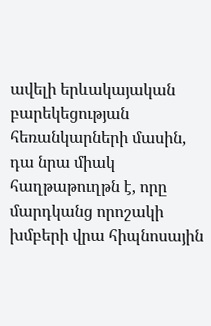ավելի երևակայական բարեկեցության հեռանկարների մասին, դա նրա միակ հաղթաթուղթն է, որը մարդկանց որոշակի խմբերի վրա հիպնոսային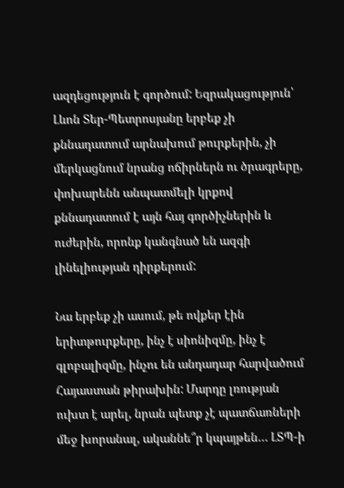ազդեցություն է գործում: Եզրակացություն՝ Լևոն Տեր-Պետրոսյանը երբեք չի քննադատում արնախում թուրքերին, չի մերկացնում նրանց ոճիրներն ու ծրագրերը, փոխարենն անպատմելի կրքով քննադատում է այն հայ գործիչներին և ուժերին, որոնք կանգնած են ազգի լինելիության դիրքերում:

Նա երբեք չի ասում, թե ովքեր էին երիտթուրքերը, ինչ է սիոնիզմը, ինչ է գլոբալիզմը, ինչու են անդադար հարվածում Հայաստան թիրախին: Մարդը լռության ուխտ է արել, նրան պետք չէ պատճառների մեջ խորանալ, ականնե՞ր կպայթեն… ԼՏՊ-ի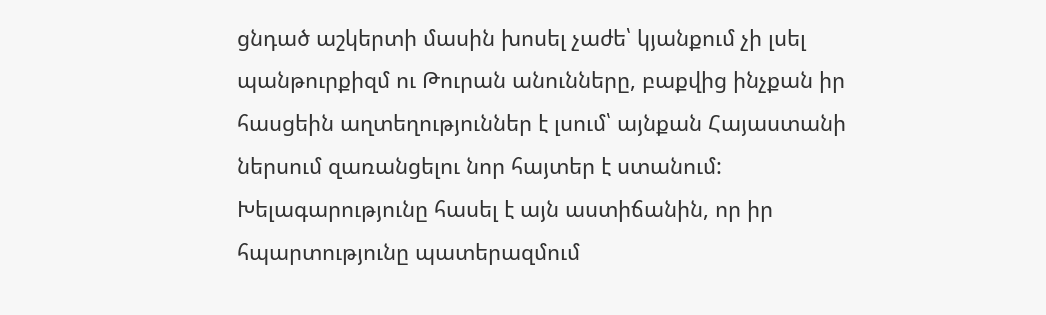ցնդած աշկերտի մասին խոսել չաժե՝ կյանքում չի լսել պանթուրքիզմ ու Թուրան անունները, բաքվից ինչքան իր հասցեին աղտեղություններ է լսում՝ այնքան Հայաստանի ներսում զառանցելու նոր հայտեր է ստանում: Խելագարությունը հասել է այն աստիճանին, որ իր հպարտությունը պատերազմում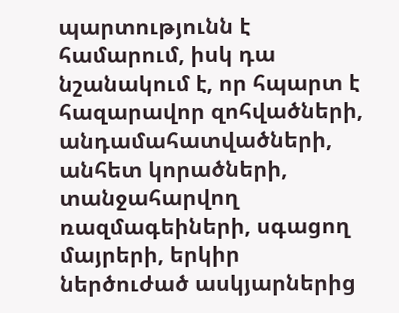պարտությունն է համարում, իսկ դա նշանակում է, որ հպարտ է հազարավոր զոհվածների, անդամահատվածների, անհետ կորածների, տանջահարվող ռազմագեիների, սգացող մայրերի, երկիր ներծուժած ասկյարներից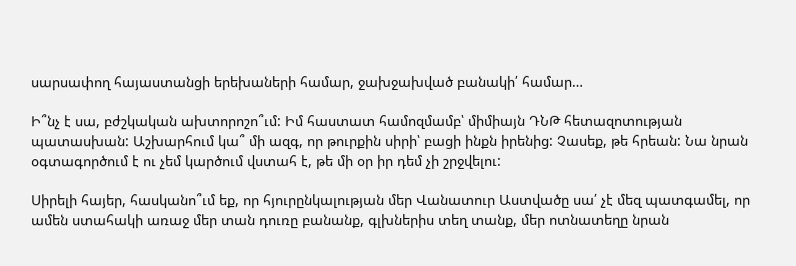սարսափող հայաստանցի երեխաների համար, ջախջախված բանակի՛ համար…

Ի՞նչ է սա, բժշկական ախտորոշո՞ւմ: Իմ հաստատ համոզմամբ՝ միմիայն ԴՆԹ հետազոտության պատասխան: Աշխարհում կա՞ մի ազգ, որ թուրքին սիրի՝ բացի ինքն իրենից: Չասեք, թե հրեան: Նա նրան օգտագործում է ու չեմ կարծում վստահ է, թե մի օր իր դեմ չի շրջվելու:

Սիրելի հայեր, հասկանո՞ւմ եք, որ հյուրընկալության մեր Վանատուր Աստվածը սա՛ չէ մեզ պատգամել, որ ամեն ստահակի առաջ մեր տան դուռը բանանք, գլխներիս տեղ տանք, մեր ոտնատեղը նրան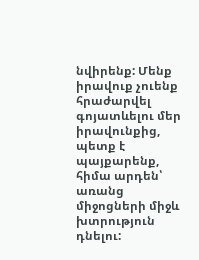նվիրենք: Մենք իրավուք չուենք հրաժարվել գոյատևելու մեր իրավունքից, պետք է պայքարենք, հիմա արդեն՝ առանց միջոցների միջև խտրություն դնելու: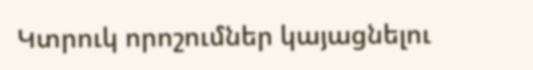Կտրուկ որոշումներ կայացնելու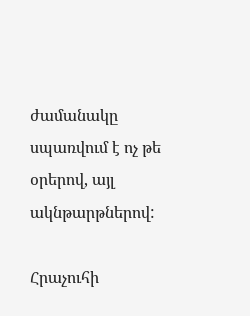ժամանակը սպառվում է ոչ թե օրերով, այլ ակնթարթներով:

Հրաչուհի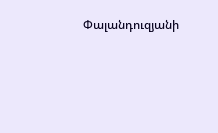Փալանդուզյանի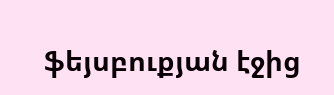ֆեյսբուքյան էջից